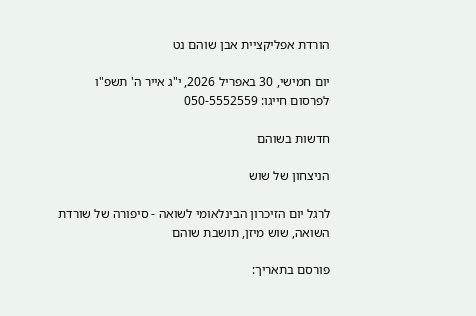הורדת אפליקציית אבן שוהם נט

יום חמישי, 30 באפריל 2026, י"ג אייר ה' תשפ"ו
לפרסום חייגו: 050-5552559

חדשות בשוהם

הניצחון של שוש

לרגל יום הזיכרון הבינלאומי לשואה - סיפורה של שורדת השואה, שוש מיזן, תושבת שוהם

פורסם בתאריך: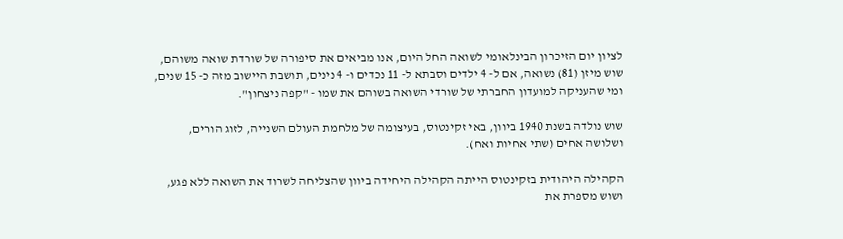לציון יום הזיכרון הבינלאומי לשואה החל היום, אנו מביאים את סיפורה של שורדת שואה משוהם, שוש מיזן (81) נשואה, אם ל- 4 ילדים וסבתא ל- 11 נכדים ו- 4 נינים, תושבת היישוב מזה כ- 15 שנים, ומי שהעניקה למועדון החברתי של שורדי השואה בשוהם את שמו - "קפה ניצחון".

שוש נולדה בשנת 1940 ביוון, באי זקינטוס, בעיצומה של מלחמת העולם השנייה, לזוג הורים, ושלושה אחים (שתי אחיות ואח).

הקהילה היהודית בזקינטוס הייתה הקהילה היחידה ביוון שהצליחה לשרוד את השואה ללא פגע, ושוש מספרת את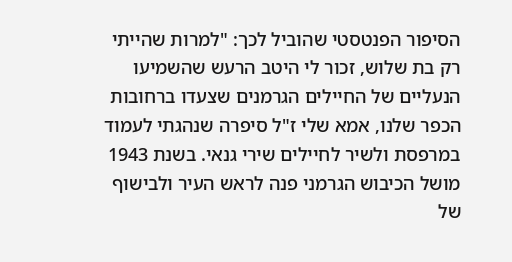הסיפור הפנטסטי שהוביל לכך: "למרות שהייתי רק בת שלוש, זכור לי היטב הרעש שהשמיעו הנעליים של החיילים הגרמנים שצעדו ברחובות הכפר שלנו, אמא שלי ז"ל סיפרה שנהגתי לעמוד במרפסת ולשיר לחיילים שירי גנאי. בשנת 1943 מושל הכיבוש הגרמני פנה לראש העיר ולבישוף של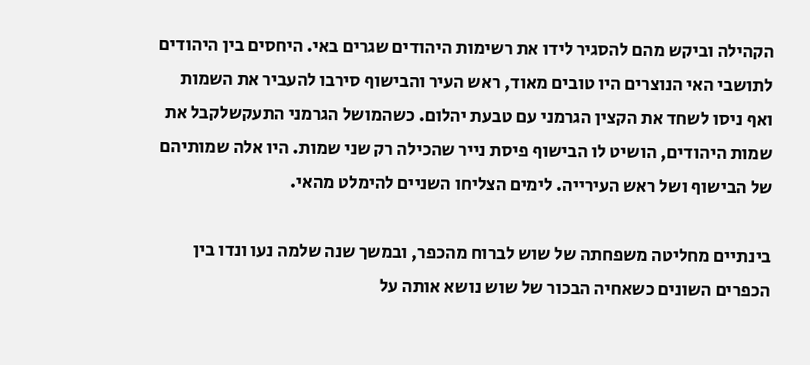הקהילה וביקש מהם להסגיר לידו את רשימות היהודים שגרים באי. היחסים בין היהודים לתושבי האי הנוצרים היו טובים מאוד, ראש העיר והבישוף סירבו להעביר את השמות ואף ניסו לשחד את הקצין הגרמני עם טבעת יהלום. כשהמושל הגרמני התעקשלקבל את שמות היהודים, הושיט לו הבישוף פיסת נייר שהכילה רק שני שמות. היו אלה שמותיהם של הבישוף ושל ראש העירייה. לימים הצליחו השניים להימלט מהאי.

בינתיים מחליטה משפחתה של שוש לברוח מהכפר, ובמשך שנה שלמה נעו ונדו בין הכפרים השונים כשאחיה הבכור של שוש נושא אותה על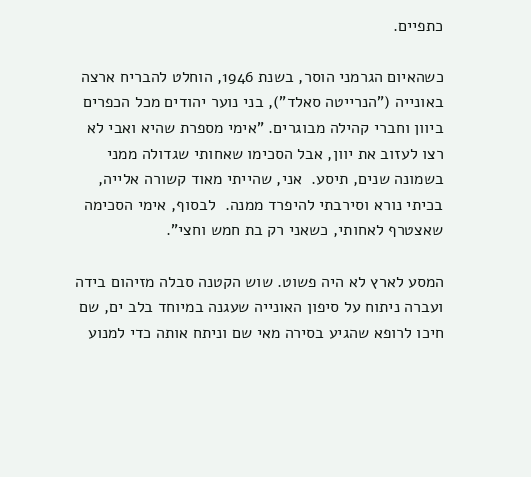כתפיים.

כשהאיום הגרמני הוסר, בשנת 1946, הוחלט להבריח ארצה באונייה ("הנרייטה סאלד"), בני נוער יהודים מכל הכפרים ביוון וחברי קהילה מבוגרים. "אימי מספרת שהיא ואבי לא רצו לעזוב את יוון, אבל הסכימו שאחותי שגדולה ממני בשמונה שנים, תיסע.  אני, שהייתי מאוד קשורה אלייה, בכיתי נורא וסירבתי להיפרד ממנה.  לבסוף, אימי הסכימה שאצטרף לאחותי, כשאני רק בת חמש וחצי".

המסע לארץ לא היה פשוט. שוש הקטנה סבלה מזיהום בידה ועברה ניתוח על סיפון האונייה שעגנה במיוחד בלב ים, שם חיכו לרופא שהגיע בסירה מאי שם וניתח אותה כדי למנוע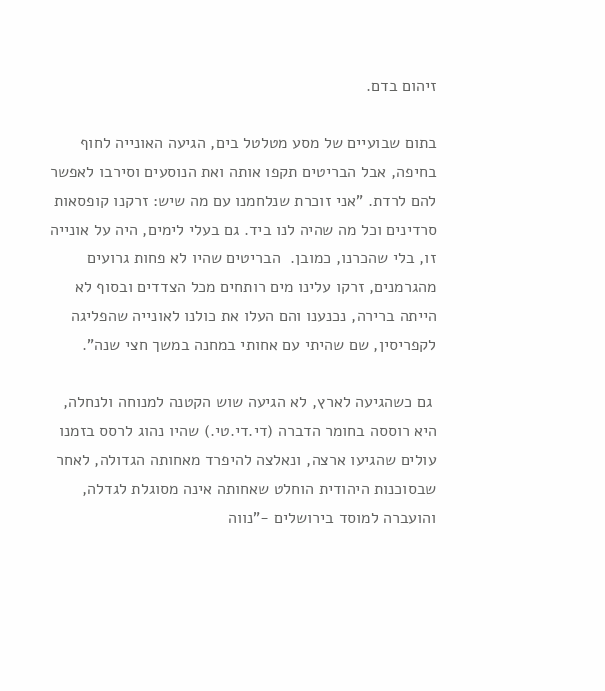זיהום בדם.

בתום שבועיים של מסע מטלטל בים, הגיעה האונייה לחוף בחיפה, אבל הבריטים תקפו אותה ואת הנוסעים וסירבו לאפשר להם לרדת. "אני זוכרת שנלחמנו עם מה שיש: זרקנו קופסאות סרדינים וכל מה שהיה לנו ביד. גם בעלי לימים, היה על אונייה זו, בלי שהכרנו, כמובן.  הבריטים שהיו לא פחות גרועים מהגרמנים, זרקו עלינו מים רותחים מכל הצדדים ובסוף לא הייתה ברירה, נכנענו והם העלו את כולנו לאונייה שהפליגה לקפריסין, שם שהיתי עם אחותי במחנה במשך חצי שנה".

 גם כשהגיעה לארץ, לא הגיעה שוש הקטנה למנוחה ולנחלה, היא רוססה בחומר הדברה (די.די.טי.) שהיו נהוג לרסס בזמנו עולים שהגיעו ארצה, ונאלצה להיפרד מאחותה הגדולה, לאחר שבסוכנות היהודית הוחלט שאחותה אינה מסוגלת לגדלה, והועברה למוסד בירושלים -"נווה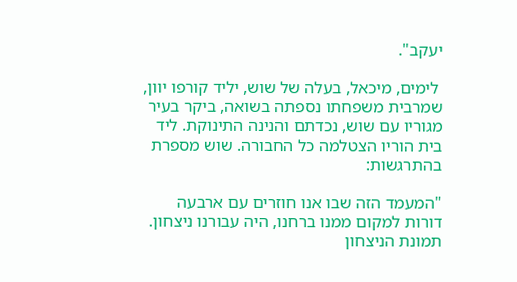יעקב".

 לימים, מיכאל, בעלה של שוש, יליד קורפו יוון, שמרבית משפחתו נספתה בשואה, ביקר בעיר מגוריו עם שוש, נכדתם והנינה התינוקת. ליד בית הוריו הצטלמה כל החבורה. שוש מספרת בהתרגשות:

"המעמד הזה שבו אנו חוזרים עם ארבעה דורות למקום ממנו ברחנו, היה עבורנו ניצחון. תמונת הניצחון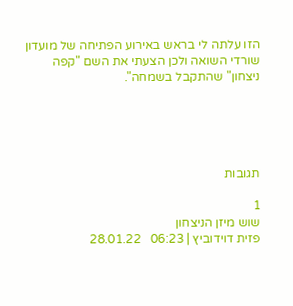הזו עלתה לי בראש באירוע הפתיחה של מועדון שורדי השואה ולכן הצעתי את השם "קפה  ניצחון" שהתקבל בשמחה".





תגובות

1
שוש מיזן הניצחון
פזית דוידוביץ | 06:23   28.01.22